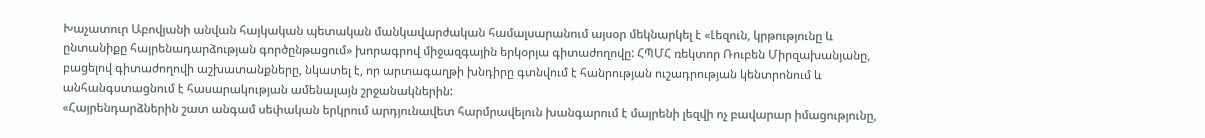Խաչատուր Աբովյանի անվան հայկական պետական մանկավարժական համալսարանում այսօր մեկնարկել է «Լեզուն, կրթությունը և ընտանիքը հայրենադարձության գործընթացում» խորագրով միջազգային երկօրյա գիտաժողովը: ՀՊՄՀ ռեկտոր Ռուբեն Միրզախանյանը, բացելով գիտաժողովի աշխատանքները, նկատել է, որ արտագաղթի խնդիրը գտնվում է հանրության ուշադրության կենտրոնում և անհանգստացնում է հասարակության ամենալայն շրջանակներին:
«Հայրենդարձներին շատ անգամ սեփական երկրում արդյունավետ հարմրավելուն խանգարում է մայրենի լեզվի ոչ բավարար իմացությունը,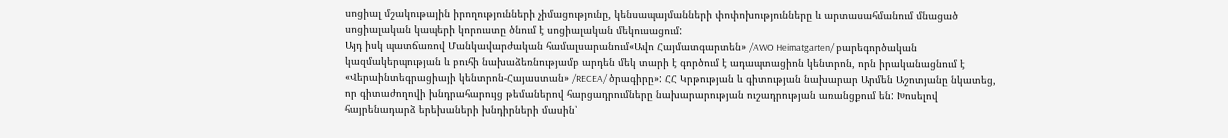սոցիալ մշակութային իրողությունների չիմացությունը, կենսապայմանների փոփոխությունները և արտասահմանում մնացած սոցիալական կապերի կորուստը ծնում է սոցիալական մեկուսացում:
Այդ իսկ պատճառով Մանկավարժական համալսարանում«Ավո Հայմատգարտեն» /AWO Heimatgarten/ բարեգործական կազմակերպության և բուհի նախաձեռնությամբ արդեն մեկ տարի է գործում է ադապտացիոն կենտրոն, որն իրականացնում է «Վերաինտեգրացիայի կենտրոն-Հայաստան» /RECEA/ ծրագիրը»: ՀՀ Կրթության և գիտության նախարար Արմեն Աշոտյանը նկատեց, որ գիտաժողովի խնդրահարույց թեմաներով հարցադրումները նախարարության ուշադրության առանցքում են: Խոսելով հայրենադարձ երեխաների խնդիրների մասին՝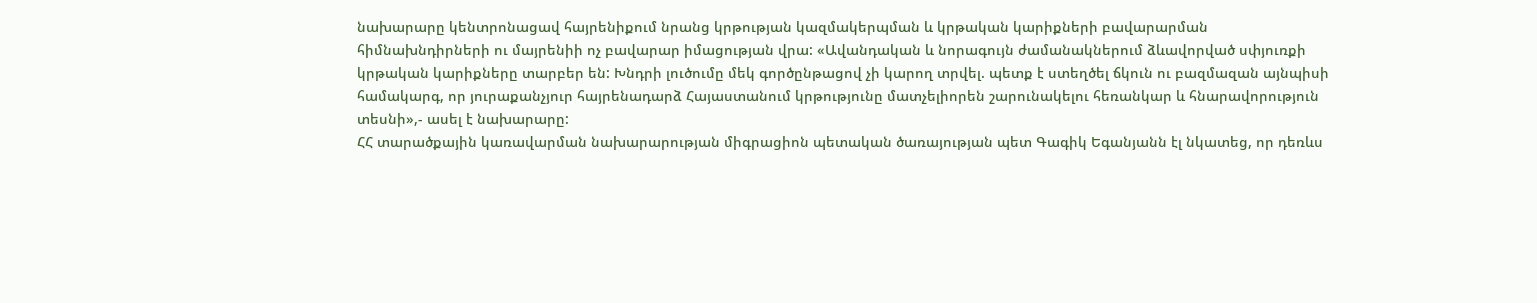նախարարը կենտրոնացավ հայրենիքում նրանց կրթության կազմակերպման և կրթական կարիքների բավարարման հիմնախնդիրների ու մայրենիի ոչ բավարար իմացության վրա: «Ավանդական և նորագույն ժամանակներում ձևավորված սփյուռքի կրթական կարիքները տարբեր են: Խնդրի լուծումը մեկ գործընթացով չի կարող տրվել. պետք է ստեղծել ճկուն ու բազմազան այնպիսի համակարգ, որ յուրաքանչյուր հայրենադարձ Հայաստանում կրթությունը մատչելիորեն շարունակելու հեռանկար և հնարավորություն տեսնի»,- ասել է նախարարը:
ՀՀ տարածքային կառավարման նախարարության միգրացիոն պետական ծառայության պետ Գագիկ Եգանյանն էլ նկատեց, որ դեռևս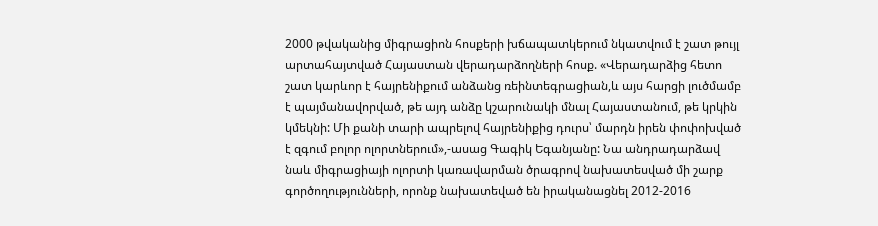2000 թվականից միգրացիոն հոսքերի խճապատկերում նկատվում է շատ թույլ արտահայտված Հայաստան վերադարձողների հոսք. «Վերադարձից հետո շատ կարևոր է հայրենիքում անձանց ռեինտեգրացիան,և այս հարցի լուծմամբ է պայմանավորված, թե այդ անձը կշարունակի մնալ Հայաստանում, թե կրկին կմեկնի: Մի քանի տարի ապրելով հայրենիքից դուրս՝ մարդն իրեն փոփոխված է զգում բոլոր ոլորտներում»,-ասաց Գագիկ Եգանյանը: Նա անդրադարձավ նաև միգրացիայի ոլորտի կառավարման ծրագրով նախատեսված մի շարք գործողությունների, որոնք նախատեված են իրականացնել 2012-2016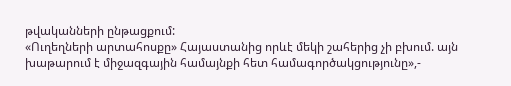թվականների ընթացքում:
«Ուղեղների արտահոսքը» Հայաստանից որևէ մեկի շահերից չի բխում. այն խաթարում է միջազգային համայնքի հետ համագործակցությունը»,-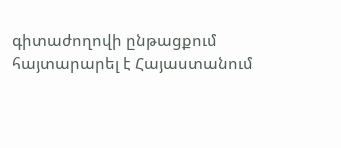գիտաժողովի ընթացքում հայտարարել է Հայաստանում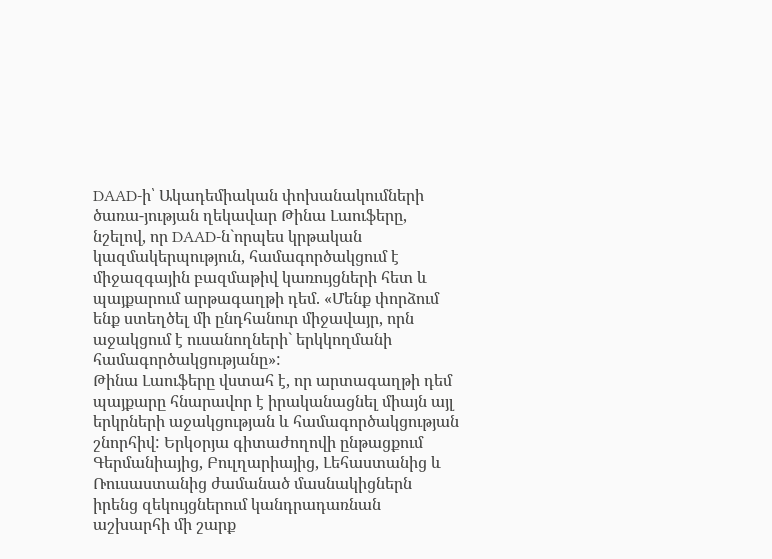DAAD-ի՝ Ակադեմիական փոխանակումների ծառա-յության ղեկավար Թինա Լաուֆերը, նշելով, որ DAAD-ն`որպես կրթական կազմակերպություն, համագործակցում է միջազգային բազմաթիվ կառույցների հետ և պայքարում արթագաղթի դեմ. «Մենք փորձում ենք ստեղծել մի ընդհանուր միջավայր, որն աջակցում է ուսանողների` երկկողմանի համագործակցությանը»:
Թինա Լաուֆերը վստահ է, որ արտագաղթի դեմ պայքարը հնարավոր է իրականացնել միայն այլ երկրների աջակցության և համագործակցության շնորհիվ: Երկօրյա գիտաժողովի ընթացքում Գերմանիայից, Բուլղարիայից, Լեհաստանից և Ռուսաստանից ժամանած մասնակիցներն իրենց զեկույցներում կանդրադառնան աշխարհի մի շարք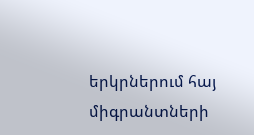երկրներում հայ միգրանտների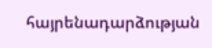հայրենադարձության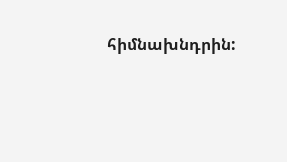հիմնախնդրին: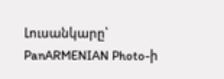Լուսանկարը՝ PanARMENIAN Photo-ի